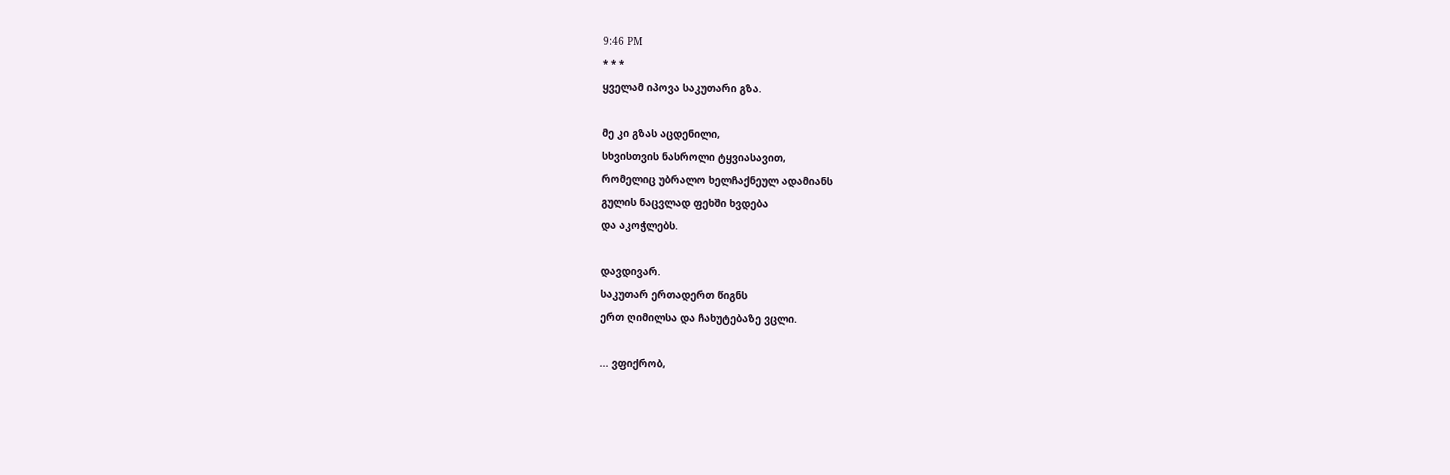9:46 PM
* * *
ყველამ იპოვა საკუთარი გზა.

მე კი გზას აცდენილი,
სხვისთვის ნასროლი ტყვიასავით,
რომელიც უბრალო ხელჩაქნეულ ადამიანს
გულის ნაცვლად ფეხში ხვდება
და აკოჭლებს.

დავდივარ.
საკუთარ ერთადერთ წიგნს
ერთ ღიმილსა და ჩახუტებაზე ვცლი.

... ვფიქრობ,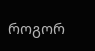როგორ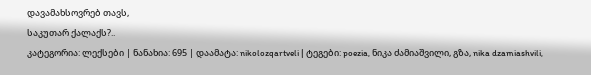დავამახსოვრებ თავს,
საკუთარ ქალაქს?..
კატეგორია: ლექსები | ნანახია: 695 | დაამატა: nikolozqartveli | ტეგები: poezia, ნიკა ძამიაშვილი, გზა, nika dzamiashvili,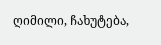ღიმილი, ჩახუტება,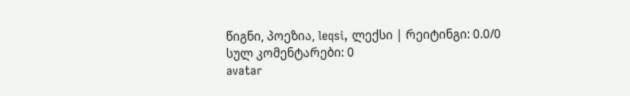წიგნი, პოეზია, leqsi, ლექსი | რეიტინგი: 0.0/0
სულ კომენტარები: 0
avatar